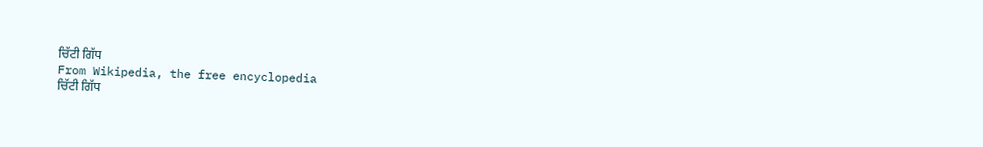ਚਿੱਟੀ ਗਿੱਧ
From Wikipedia, the free encyclopedia
ਚਿੱਟੀ ਗਿੱਧ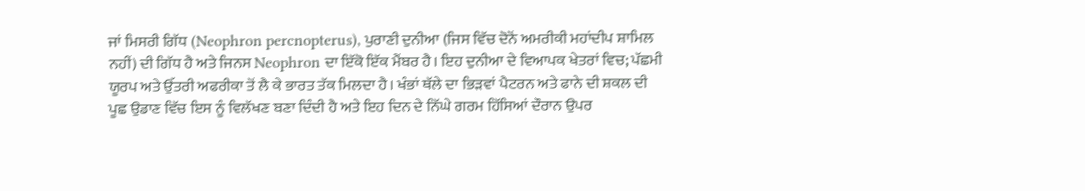ਜਾਂ ਮਿਸਰੀ ਗਿੱਧ (Neophron percnopterus), ਪੁਰਾਣੀ ਦੁਨੀਆ (ਜਿਸ ਵਿੱਚ ਦੋਨੋਂ ਅਮਰੀਕੀ ਮਹਾਂਦੀਪ ਸ਼ਾਮਿਲ ਨਹੀਂ) ਦੀ ਗਿੱਧ ਹੈ ਅਤੇ ਜਿਨਸ Neophron ਦਾ ਇੱਕੋ ਇੱਕ ਮੈਂਬਰ ਹੈ। ਇਹ ਦੁਨੀਆ ਦੇ ਵਿਆਪਕ ਖੇਤਰਾਂ ਵਿਚ; ਪੱਛਮੀ ਯੂਰਪ ਅਤੇ ਉੱਤਰੀ ਅਫਰੀਕਾ ਤੋਂ ਲੈ ਕੇ ਭਾਰਤ ਤੱਕ ਮਿਲਦਾ ਹੈ। ਖੰਭਾਂ ਥੱਲੇ ਦਾ ਭਿੜਵਾਂ ਪੈਟਰਨ ਅਤੇ ਫਾਨੇ ਦੀ ਸ਼ਕਲ ਦੀ ਪੂਛ ਉਡਾਣ ਵਿੱਚ ਇਸ ਨੂੰ ਵਿਲੱਖਣ ਬਣਾ ਦਿੰਦੀ ਹੈ ਅਤੇ ਇਹ ਦਿਨ ਦੇ ਨਿੱਘੇ ਗਰਮ ਹਿੱਸਿਆਂ ਦੌਰਾਨ ਉਪਰ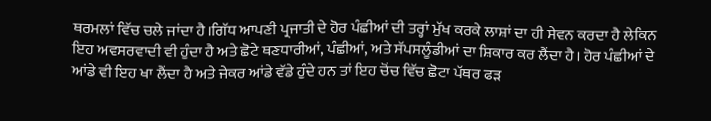ਥਰਮਲਾਂ ਵਿੱਚ ਚਲੇ ਜਾਂਦਾ ਹੈ।ਗਿੱਧ ਆਪਣੀ ਪ੍ਰਜਾਤੀ ਦੇ ਹੋਰ ਪੰਛੀਆਂ ਦੀ ਤਰ੍ਹਾਂ ਮੁੱਖ ਕਰਕੇ ਲਾਸ਼ਾਂ ਦਾ ਹੀ ਸੇਵਨ ਕਰਦਾ ਹੈ ਲੇਕਿਨ ਇਹ ਅਵਸਰਵਾਦੀ ਵੀ ਹੁੰਦਾ ਹੈ ਅਤੇ ਛੋਟੇ ਥਣਧਾਰੀਆਂ, ਪੰਛੀਆਂ, ਅਤੇ ਸੱਪਸਲੂੰਡੀਆਂ ਦਾ ਸ਼ਿਕਾਰ ਕਰ ਲੈਂਦਾ ਹੈ। ਹੋਰ ਪੰਛੀਆਂ ਦੇ ਆਂਡੇ ਵੀ ਇਹ ਖਾ ਲੈਂਦਾ ਹੈ ਅਤੇ ਜੇਕਰ ਆਂਡੇ ਵੱਡੇ ਹੁੰਦੇ ਹਨ ਤਾਂ ਇਹ ਚੋਂਚ ਵਿੱਚ ਛੋਟਾ ਪੱਥਰ ਫੜ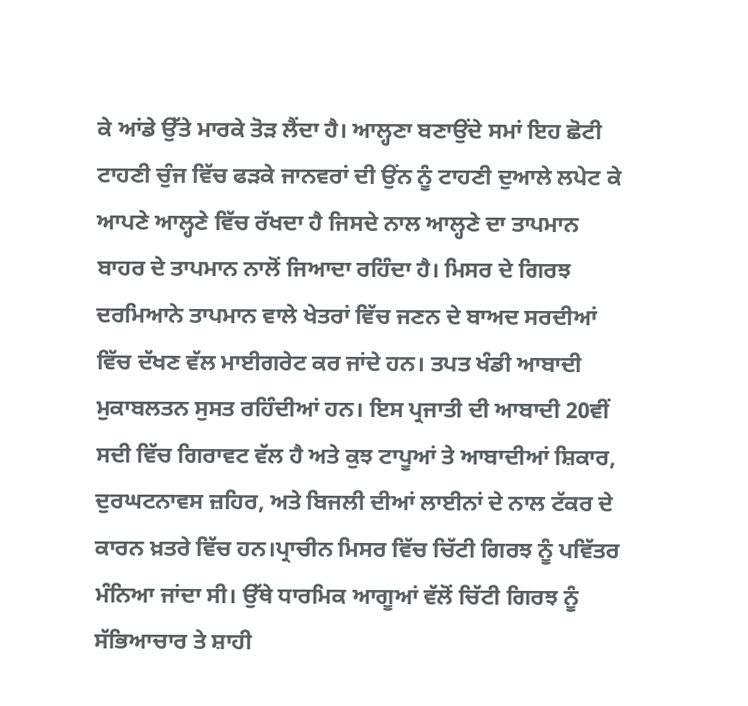ਕੇ ਆਂਡੇ ਉੱਤੇ ਮਾਰਕੇ ਤੋੜ ਲੈਂਦਾ ਹੈ। ਆਲ੍ਹਣਾ ਬਣਾਉਂਦੇ ਸਮਾਂ ਇਹ ਛੋਟੀ ਟਾਹਣੀ ਚੁੰਜ ਵਿੱਚ ਫੜਕੇ ਜਾਨਵਰਾਂ ਦੀ ਉਂਨ ਨੂੰ ਟਾਹਣੀ ਦੁਆਲੇ ਲਪੇਟ ਕੇ ਆਪਣੇ ਆਲ੍ਹਣੇ ਵਿੱਚ ਰੱਖਦਾ ਹੈ ਜਿਸਦੇ ਨਾਲ ਆਲ੍ਹਣੇ ਦਾ ਤਾਪਮਾਨ ਬਾਹਰ ਦੇ ਤਾਪਮਾਨ ਨਾਲੋਂ ਜਿਆਦਾ ਰਹਿੰਦਾ ਹੈ। ਮਿਸਰ ਦੇ ਗਿਰਝ ਦਰਮਿਆਨੇ ਤਾਪਮਾਨ ਵਾਲੇ ਖੇਤਰਾਂ ਵਿੱਚ ਜਣਨ ਦੇ ਬਾਅਦ ਸਰਦੀਆਂ ਵਿੱਚ ਦੱਖਣ ਵੱਲ ਮਾਈਗਰੇਟ ਕਰ ਜਾਂਦੇ ਹਨ। ਤਪਤ ਖੰਡੀ ਆਬਾਦੀ ਮੁਕਾਬਲਤਨ ਸੁਸਤ ਰਹਿੰਦੀਆਂ ਹਨ। ਇਸ ਪ੍ਰਜਾਤੀ ਦੀ ਆਬਾਦੀ 20ਵੀਂ ਸਦੀ ਵਿੱਚ ਗਿਰਾਵਟ ਵੱਲ ਹੈ ਅਤੇ ਕੁਝ ਟਾਪੂਆਂ ਤੇ ਆਬਾਦੀਆਂ ਸ਼ਿਕਾਰ, ਦੁਰਘਟਨਾਵਸ ਜ਼ਹਿਰ, ਅਤੇ ਬਿਜਲੀ ਦੀਆਂ ਲਾਈਨਾਂ ਦੇ ਨਾਲ ਟੱਕਰ ਦੇ ਕਾਰਨ ਖ਼ਤਰੇ ਵਿੱਚ ਹਨ।ਪ੍ਰਾਚੀਨ ਮਿਸਰ ਵਿੱਚ ਚਿੱਟੀ ਗਿਰਝ ਨੂੰ ਪਵਿੱਤਰ ਮੰਨਿਆ ਜਾਂਦਾ ਸੀ। ਉੱਥੇ ਧਾਰਮਿਕ ਆਗੂਆਂ ਵੱਲੋਂ ਚਿੱਟੀ ਗਿਰਝ ਨੂੰ ਸੱਭਿਆਚਾਰ ਤੇ ਸ਼ਾਹੀ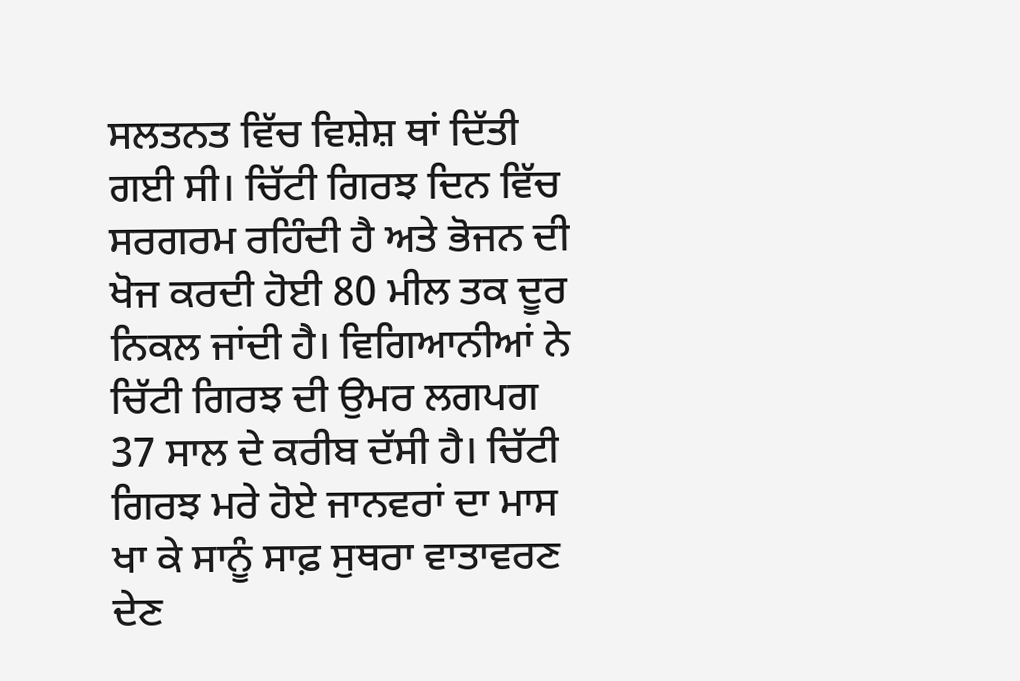ਸਲਤਨਤ ਵਿੱਚ ਵਿਸ਼ੇਸ਼ ਥਾਂ ਦਿੱਤੀ ਗਈ ਸੀ। ਚਿੱਟੀ ਗਿਰਝ ਦਿਨ ਵਿੱਚ ਸਰਗਰਮ ਰਹਿੰਦੀ ਹੈ ਅਤੇ ਭੋਜਨ ਦੀ ਖੋਜ ਕਰਦੀ ਹੋਈ 80 ਮੀਲ ਤਕ ਦੂਰ ਨਿਕਲ ਜਾਂਦੀ ਹੈ। ਵਿਗਿਆਨੀਆਂ ਨੇ ਚਿੱਟੀ ਗਿਰਝ ਦੀ ਉਮਰ ਲਗਪਗ 37 ਸਾਲ ਦੇ ਕਰੀਬ ਦੱਸੀ ਹੈ। ਚਿੱਟੀ ਗਿਰਝ ਮਰੇ ਹੋਏ ਜਾਨਵਰਾਂ ਦਾ ਮਾਸ ਖਾ ਕੇ ਸਾਨੂੰ ਸਾਫ਼ ਸੁਥਰਾ ਵਾਤਾਵਰਣ ਦੇਣ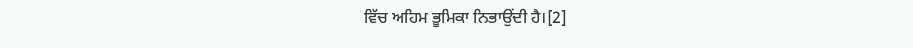ਵਿੱਚ ਅਹਿਮ ਭੂਮਿਕਾ ਨਿਭਾਉਂਦੀ ਹੈ।[2]